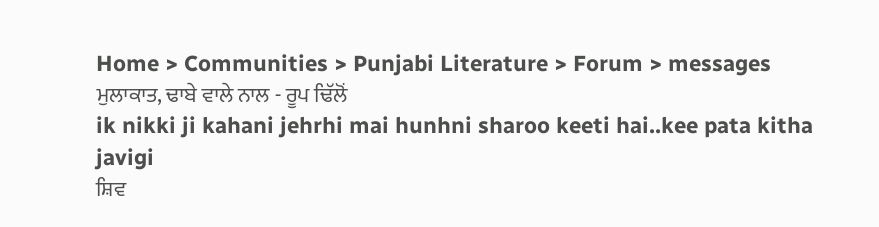Home > Communities > Punjabi Literature > Forum > messages
ਮੁਲਾਕਾਤ, ਢਾਬੇ ਵਾਲੇ ਨਾਲ - ਰੂਪ ਢਿੱਲੋਂ
ik nikki ji kahani jehrhi mai hunhni sharoo keeti hai..kee pata kitha javigi
ਸ਼ਿਵ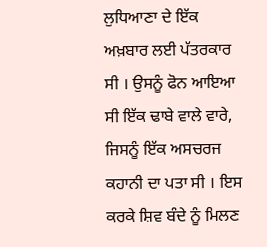ਲੁਧਿਆਣਾ ਦੇ ਇੱਕ ਅਖ਼ਬਾਰ ਲਈ ਪੱਤਰਕਾਰ ਸੀ । ਉਸਨੂੰ ਫੋਨ ਆਇਆ ਸੀ ਇੱਕ ਢਾਬੇ ਵਾਲੇ ਵਾਰੇ, ਜਿਸਨੂੰ ਇੱਕ ਅਸਚਰਜ ਕਹਾਨੀ ਦਾ ਪਤਾ ਸੀ । ਇਸ ਕਰਕੇ ਸ਼ਿਵ ਬੰਦੇ ਨੂੰ ਮਿਲਣ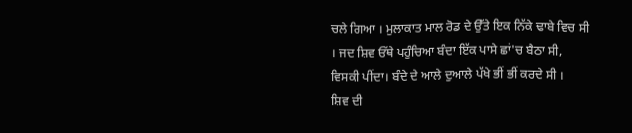ਚਲੇ ਗਿਆ । ਮੁਲਾਕਾਤ ਮਾਲ ਰੋਡ ਦੇ ਉੱਤੇ ਇਕ ਨਿੱਕੇ ਢਾਬੇ ਵਿਚ ਸੀ । ਜਦ ਸ਼ਿਵ ਓੱਥੇ ਪਹੁੰਚਿਆ ਬੰਦਾ ਇੱਕ ਪਾਸੇ ਛਾਂ'ਚ ਬੈਠਾ ਸੀ, ਵਿਸਕੀ ਪੀਂਦਾ। ਬੰਦੇ ਦੇ ਆਲੇ ਦੁਆਲੇ ਪੱਖੇ ਭੀਂ ਭੀਂ ਕਰਦੇ ਸੀ ।
ਸ਼ਿਵ ਦੀ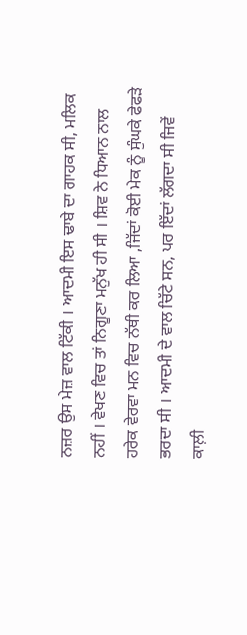ਨਜ਼ਰ ਉਸ ਮੇਜ਼ ਵਾਲ ਟਿੱਕੀ । ਆਦਮੀ ਇਸ ਢਾਬੇ ਦਾ ਗਾਹਕ ਸੀ, ਮਲਿਕ ਨਹੀਂ । ਵੇਖਣ ਵਿਚ ਤਾਂ ਨਿਗੂਣਾ ਮਨੁੱਖ ਹੀ ਸੀ । ਸ਼ਿਵ ਨੇ ਧਿਆਨ ਨਾਲ ਹਰੇਕ ਵੇਰਵਾ ਮਨ ਵਿਚ ਨੱਥੀ ਕਰ ਲਿਆ ,ਜਿੱਦਾਂ ਕੋਈ ਮੇਕ ਨੂੰ ਸੁੰਘਕੇ ਫੇਫੜੇ ਭਰਦਾ ਸੀ । ਆਦਮੀ ਦੇ ਵਾਲ ਚਿੱਟੇ ਸਨ, ਪਰ ਇੱਦਾਂ ਲੱਗਦਾ ਸੀ ਜਿਵੇਂ ਕਾਲ਼ੀ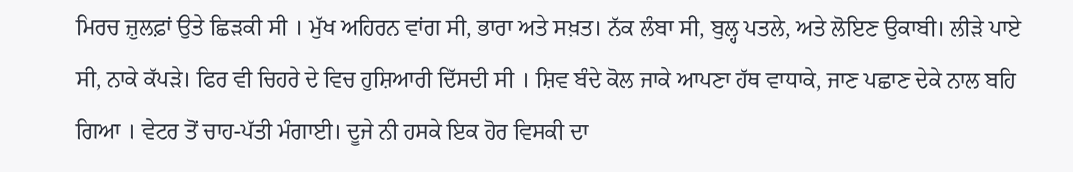ਮਿਰਚ ਜ਼ੁਲਫ਼ਾਂ ਉਤੇ ਛਿੜਕੀ ਸੀ । ਮੁੱਖ ਅਹਿਰਨ ਵਾਂਗ ਸੀ, ਭਾਰਾ ਅਤੇ ਸਖ਼ਤ। ਨੱਕ ਲੰਬਾ ਸੀ, ਬੁਲ੍ਹ ਪਤਲੇ, ਅਤੇ ਲੋਇਣ ਉਕਾਬੀ। ਲੀੜੇ ਪਾਏ ਸੀ, ਨਾਕੇ ਕੱਪੜੇ। ਫਿਰ ਵੀ ਚਿਹਰੇ ਦੇ ਵਿਚ ਹੁਸ਼ਿਆਰੀ ਦਿੱਸਦੀ ਸੀ । ਸ਼ਿਵ ਬੰਦੇ ਕੋਲ ਜਾਕੇ ਆਪਣਾ ਹੱਥ ਵਾਧਾਕੇ, ਜਾਣ ਪਛਾਣ ਦੇਕੇ ਨਾਲ ਬਹਿ ਗਿਆ । ਵੇਟਰ ਤੋਂ ਚਾਹ-ਪੱਤੀ ਮੰਗਾਈ। ਦੂਜੇ ਨੀ ਹਸਕੇ ਇਕ ਹੋਰ ਵਿਸਕੀ ਦਾ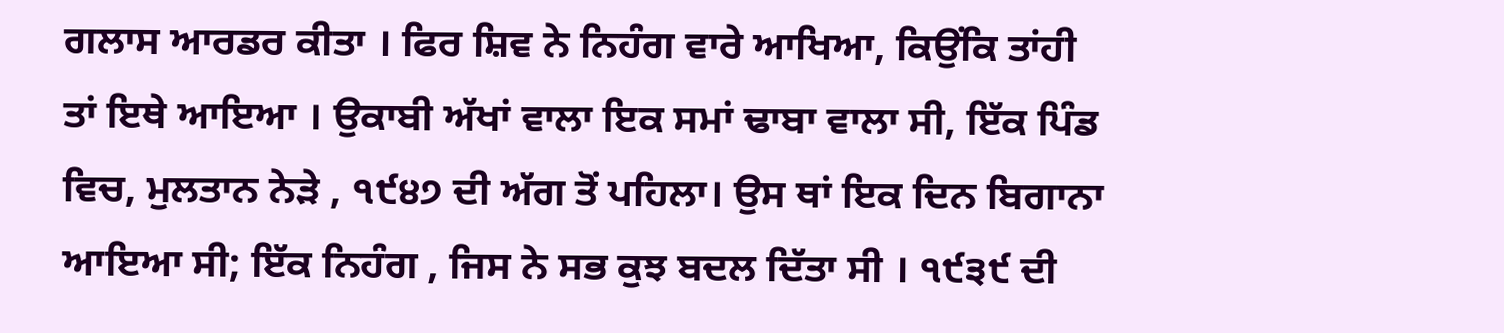ਗਲਾਸ ਆਰਡਰ ਕੀਤਾ । ਫਿਰ ਸ਼ਿਵ ਨੇ ਨਿਹੰਗ ਵਾਰੇ ਆਖਿਆ, ਕਿਉਂਕਿ ਤਾਂਹੀ ਤਾਂ ਇਥੇ ਆਇਆ । ਉਕਾਬੀ ਅੱਖਾਂ ਵਾਲਾ ਇਕ ਸਮਾਂ ਢਾਬਾ ਵਾਲਾ ਸੀ, ਇੱਕ ਪਿੰਡ ਵਿਚ, ਮੁਲਤਾਨ ਨੇੜੇ , ੧੯੪੭ ਦੀ ਅੱਗ ਤੋਂ ਪਹਿਲਾ। ਉਸ ਥਾਂ ਇਕ ਦਿਨ ਬਿਗਾਨਾ ਆਇਆ ਸੀ; ਇੱਕ ਨਿਹੰਗ , ਜਿਸ ਨੇ ਸਭ ਕੁਝ ਬਦਲ ਦਿੱਤਾ ਸੀ । ੧੯੩੯ ਦੀ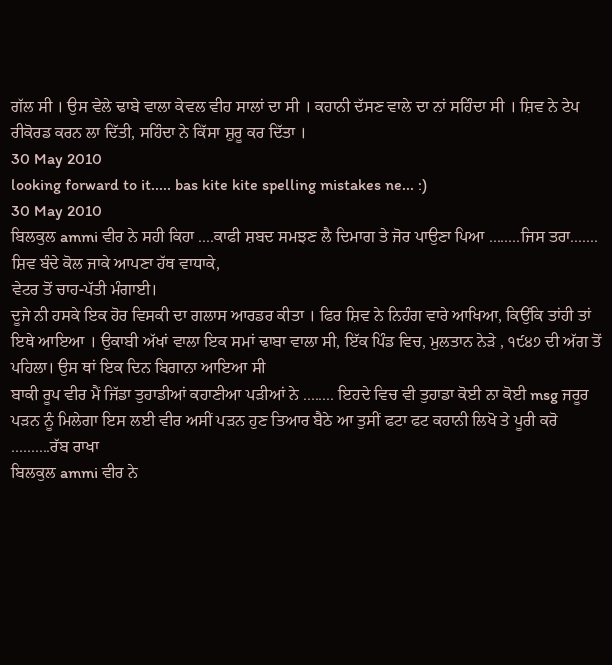ਗੱਲ ਸੀ । ਉਸ ਵੇਲੇ ਢਾਬੇ ਵਾਲਾ ਕੇਵਲ ਵੀਹ ਸਾਲਾਂ ਦਾ ਸੀ । ਕਹਾਨੀ ਦੱਸਣ ਵਾਲੇ ਦਾ ਨਾਂ ਸਹਿੰਦਾ ਸੀ । ਸ਼ਿਵ ਨੇ ਟੇਪ ਰੀਕੋਰਡ ਕਰਨ ਲਾ ਦਿੱਤੀ, ਸਹਿੰਦਾ ਨੇ ਕਿੱਸਾ ਸ਼ੁਰੂ ਕਰ ਦਿੱਤਾ ।
30 May 2010
looking forward to it..... bas kite kite spelling mistakes ne... :)
30 May 2010
ਬਿਲਕੁਲ ammi ਵੀਰ ਨੇ ਸਹੀ ਕਿਹਾ ....ਕਾਫੀ ਸ਼ਬਦ ਸਮਝਣ ਲੈ ਦਿਮਾਗ ਤੇ ਜੋਰ ਪਾਉਣਾ ਪਿਆ ........ਜਿਸ ਤਰਾ.......
ਸ਼ਿਵ ਬੰਦੇ ਕੋਲ ਜਾਕੇ ਆਪਣਾ ਹੱਥ ਵਾਧਾਕੇ,
ਵੇਟਰ ਤੋਂ ਚਾਹ-ਪੱਤੀ ਮੰਗਾਈ।
ਦੂਜੇ ਨੀ ਹਸਕੇ ਇਕ ਹੋਰ ਵਿਸਕੀ ਦਾ ਗਲਾਸ ਆਰਡਰ ਕੀਤਾ । ਫਿਰ ਸ਼ਿਵ ਨੇ ਨਿਹੰਗ ਵਾਰੇ ਆਖਿਆ, ਕਿਉਂਕਿ ਤਾਂਹੀ ਤਾਂ ਇਥੇ ਆਇਆ । ਉਕਾਬੀ ਅੱਖਾਂ ਵਾਲਾ ਇਕ ਸਮਾਂ ਢਾਬਾ ਵਾਲਾ ਸੀ, ਇੱਕ ਪਿੰਡ ਵਿਚ, ਮੁਲਤਾਨ ਨੇੜੇ , ੧੯੪੭ ਦੀ ਅੱਗ ਤੋਂ ਪਹਿਲਾ। ਉਸ ਥਾਂ ਇਕ ਦਿਨ ਬਿਗਾਨਾ ਆਇਆ ਸੀ
ਬਾਕੀ ਰੂਪ ਵੀਰ ਮੈਂ ਜਿੱਡਾ ਤੁਹਾਡੀਆਂ ਕਹਾਣੀਆ ਪੜੀਆਂ ਨੇ ........ ਇਹਦੇ ਵਿਚ ਵੀ ਤੁਹਾਡਾ ਕੋਈ ਨਾ ਕੋਈ msg ਜਰੂਰ ਪੜਨ ਨੂੰ ਮਿਲੇਗਾ ਇਸ ਲਈ ਵੀਰ ਅਸੀਂ ਪੜਨ ਹੁਣ ਤਿਆਰ ਬੈਠੇ ਆ ਤੁਸੀਂ ਫਟਾ ਫਟ ਕਹਾਨੀ ਲਿਖੋ ਤੇ ਪੂਰੀ ਕਰੋ ..........ਰੱਬ ਰਾਖਾ
ਬਿਲਕੁਲ ammi ਵੀਰ ਨੇ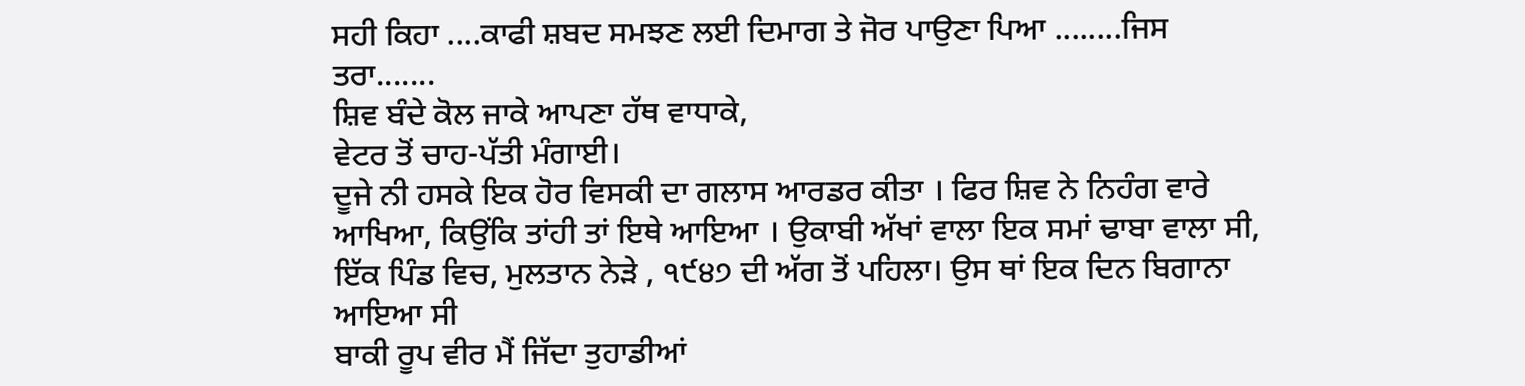ਸਹੀ ਕਿਹਾ ....ਕਾਫੀ ਸ਼ਬਦ ਸਮਝਣ ਲਈ ਦਿਮਾਗ ਤੇ ਜੋਰ ਪਾਉਣਾ ਪਿਆ ........ਜਿਸ ਤਰਾ.......
ਸ਼ਿਵ ਬੰਦੇ ਕੋਲ ਜਾਕੇ ਆਪਣਾ ਹੱਥ ਵਾਧਾਕੇ,
ਵੇਟਰ ਤੋਂ ਚਾਹ-ਪੱਤੀ ਮੰਗਾਈ।
ਦੂਜੇ ਨੀ ਹਸਕੇ ਇਕ ਹੋਰ ਵਿਸਕੀ ਦਾ ਗਲਾਸ ਆਰਡਰ ਕੀਤਾ । ਫਿਰ ਸ਼ਿਵ ਨੇ ਨਿਹੰਗ ਵਾਰੇ ਆਖਿਆ, ਕਿਉਂਕਿ ਤਾਂਹੀ ਤਾਂ ਇਥੇ ਆਇਆ । ਉਕਾਬੀ ਅੱਖਾਂ ਵਾਲਾ ਇਕ ਸਮਾਂ ਢਾਬਾ ਵਾਲਾ ਸੀ, ਇੱਕ ਪਿੰਡ ਵਿਚ, ਮੁਲਤਾਨ ਨੇੜੇ , ੧੯੪੭ ਦੀ ਅੱਗ ਤੋਂ ਪਹਿਲਾ। ਉਸ ਥਾਂ ਇਕ ਦਿਨ ਬਿਗਾਨਾ ਆਇਆ ਸੀ
ਬਾਕੀ ਰੂਪ ਵੀਰ ਮੈਂ ਜਿੱਦਾ ਤੁਹਾਡੀਆਂ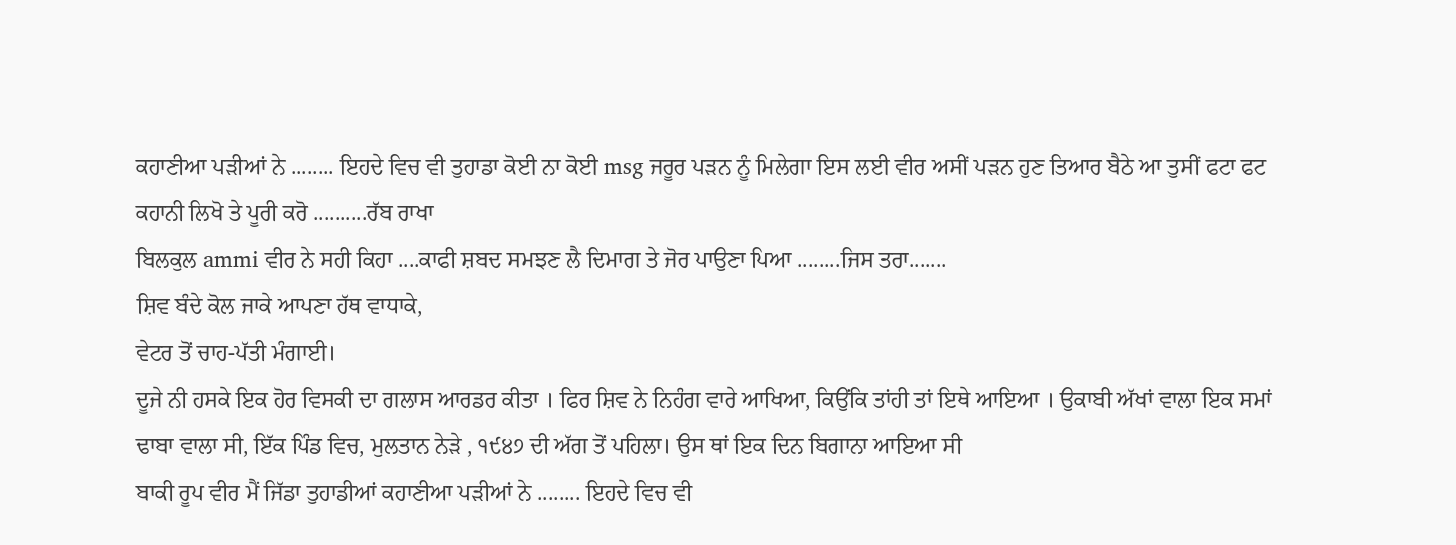ਕਹਾਣੀਆ ਪੜੀਆਂ ਨੇ ........ ਇਹਦੇ ਵਿਚ ਵੀ ਤੁਹਾਡਾ ਕੋਈ ਨਾ ਕੋਈ msg ਜਰੂਰ ਪੜਨ ਨੂੰ ਮਿਲੇਗਾ ਇਸ ਲਈ ਵੀਰ ਅਸੀਂ ਪੜਨ ਹੁਣ ਤਿਆਰ ਬੈਠੇ ਆ ਤੁਸੀਂ ਫਟਾ ਫਟ ਕਹਾਨੀ ਲਿਖੋ ਤੇ ਪੂਰੀ ਕਰੋ ..........ਰੱਬ ਰਾਖਾ
ਬਿਲਕੁਲ ammi ਵੀਰ ਨੇ ਸਹੀ ਕਿਹਾ ....ਕਾਫੀ ਸ਼ਬਦ ਸਮਝਣ ਲੈ ਦਿਮਾਗ ਤੇ ਜੋਰ ਪਾਉਣਾ ਪਿਆ ........ਜਿਸ ਤਰਾ.......
ਸ਼ਿਵ ਬੰਦੇ ਕੋਲ ਜਾਕੇ ਆਪਣਾ ਹੱਥ ਵਾਧਾਕੇ,
ਵੇਟਰ ਤੋਂ ਚਾਹ-ਪੱਤੀ ਮੰਗਾਈ।
ਦੂਜੇ ਨੀ ਹਸਕੇ ਇਕ ਹੋਰ ਵਿਸਕੀ ਦਾ ਗਲਾਸ ਆਰਡਰ ਕੀਤਾ । ਫਿਰ ਸ਼ਿਵ ਨੇ ਨਿਹੰਗ ਵਾਰੇ ਆਖਿਆ, ਕਿਉਂਕਿ ਤਾਂਹੀ ਤਾਂ ਇਥੇ ਆਇਆ । ਉਕਾਬੀ ਅੱਖਾਂ ਵਾਲਾ ਇਕ ਸਮਾਂ ਢਾਬਾ ਵਾਲਾ ਸੀ, ਇੱਕ ਪਿੰਡ ਵਿਚ, ਮੁਲਤਾਨ ਨੇੜੇ , ੧੯੪੭ ਦੀ ਅੱਗ ਤੋਂ ਪਹਿਲਾ। ਉਸ ਥਾਂ ਇਕ ਦਿਨ ਬਿਗਾਨਾ ਆਇਆ ਸੀ
ਬਾਕੀ ਰੂਪ ਵੀਰ ਮੈਂ ਜਿੱਡਾ ਤੁਹਾਡੀਆਂ ਕਹਾਣੀਆ ਪੜੀਆਂ ਨੇ ........ ਇਹਦੇ ਵਿਚ ਵੀ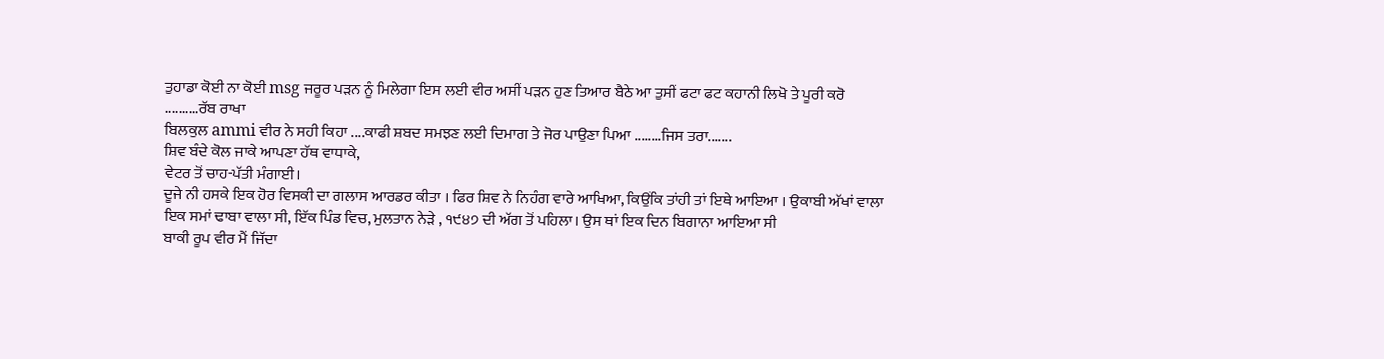ਤੁਹਾਡਾ ਕੋਈ ਨਾ ਕੋਈ msg ਜਰੂਰ ਪੜਨ ਨੂੰ ਮਿਲੇਗਾ ਇਸ ਲਈ ਵੀਰ ਅਸੀਂ ਪੜਨ ਹੁਣ ਤਿਆਰ ਬੈਠੇ ਆ ਤੁਸੀਂ ਫਟਾ ਫਟ ਕਹਾਨੀ ਲਿਖੋ ਤੇ ਪੂਰੀ ਕਰੋ ..........ਰੱਬ ਰਾਖਾ
ਬਿਲਕੁਲ ammi ਵੀਰ ਨੇ ਸਹੀ ਕਿਹਾ ....ਕਾਫੀ ਸ਼ਬਦ ਸਮਝਣ ਲਈ ਦਿਮਾਗ ਤੇ ਜੋਰ ਪਾਉਣਾ ਪਿਆ ........ਜਿਸ ਤਰਾ.......
ਸ਼ਿਵ ਬੰਦੇ ਕੋਲ ਜਾਕੇ ਆਪਣਾ ਹੱਥ ਵਾਧਾਕੇ,
ਵੇਟਰ ਤੋਂ ਚਾਹ-ਪੱਤੀ ਮੰਗਾਈ।
ਦੂਜੇ ਨੀ ਹਸਕੇ ਇਕ ਹੋਰ ਵਿਸਕੀ ਦਾ ਗਲਾਸ ਆਰਡਰ ਕੀਤਾ । ਫਿਰ ਸ਼ਿਵ ਨੇ ਨਿਹੰਗ ਵਾਰੇ ਆਖਿਆ, ਕਿਉਂਕਿ ਤਾਂਹੀ ਤਾਂ ਇਥੇ ਆਇਆ । ਉਕਾਬੀ ਅੱਖਾਂ ਵਾਲਾ ਇਕ ਸਮਾਂ ਢਾਬਾ ਵਾਲਾ ਸੀ, ਇੱਕ ਪਿੰਡ ਵਿਚ, ਮੁਲਤਾਨ ਨੇੜੇ , ੧੯੪੭ ਦੀ ਅੱਗ ਤੋਂ ਪਹਿਲਾ। ਉਸ ਥਾਂ ਇਕ ਦਿਨ ਬਿਗਾਨਾ ਆਇਆ ਸੀ
ਬਾਕੀ ਰੂਪ ਵੀਰ ਮੈਂ ਜਿੱਦਾ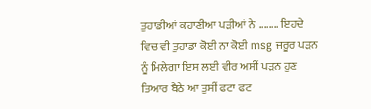ਤੁਹਾਡੀਆਂ ਕਹਾਣੀਆ ਪੜੀਆਂ ਨੇ ........ ਇਹਦੇ ਵਿਚ ਵੀ ਤੁਹਾਡਾ ਕੋਈ ਨਾ ਕੋਈ msg ਜਰੂਰ ਪੜਨ ਨੂੰ ਮਿਲੇਗਾ ਇਸ ਲਈ ਵੀਰ ਅਸੀਂ ਪੜਨ ਹੁਣ ਤਿਆਰ ਬੈਠੇ ਆ ਤੁਸੀਂ ਫਟਾ ਫਟ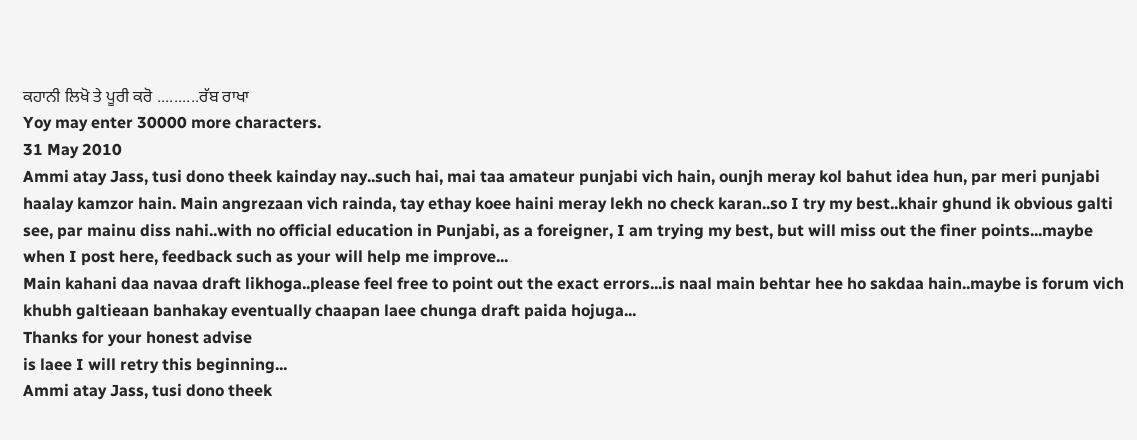ਕਹਾਨੀ ਲਿਖੋ ਤੇ ਪੂਰੀ ਕਰੋ ..........ਰੱਬ ਰਾਖਾ
Yoy may enter 30000 more characters.
31 May 2010
Ammi atay Jass, tusi dono theek kainday nay..such hai, mai taa amateur punjabi vich hain, ounjh meray kol bahut idea hun, par meri punjabi haalay kamzor hain. Main angrezaan vich rainda, tay ethay koee haini meray lekh no check karan..so I try my best..khair ghund ik obvious galti see, par mainu diss nahi..with no official education in Punjabi, as a foreigner, I am trying my best, but will miss out the finer points...maybe when I post here, feedback such as your will help me improve...
Main kahani daa navaa draft likhoga..please feel free to point out the exact errors...is naal main behtar hee ho sakdaa hain..maybe is forum vich khubh galtieaan banhakay eventually chaapan laee chunga draft paida hojuga...
Thanks for your honest advise
is laee I will retry this beginning...
Ammi atay Jass, tusi dono theek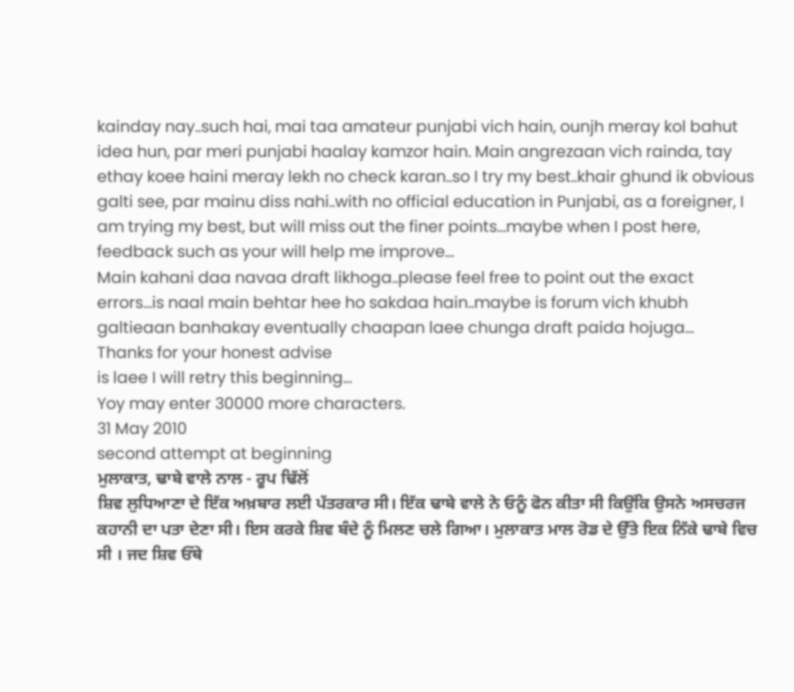kainday nay..such hai, mai taa amateur punjabi vich hain, ounjh meray kol bahut idea hun, par meri punjabi haalay kamzor hain. Main angrezaan vich rainda, tay ethay koee haini meray lekh no check karan..so I try my best..khair ghund ik obvious galti see, par mainu diss nahi..with no official education in Punjabi, as a foreigner, I am trying my best, but will miss out the finer points...maybe when I post here, feedback such as your will help me improve...
Main kahani daa navaa draft likhoga..please feel free to point out the exact errors...is naal main behtar hee ho sakdaa hain..maybe is forum vich khubh galtieaan banhakay eventually chaapan laee chunga draft paida hojuga...
Thanks for your honest advise
is laee I will retry this beginning...
Yoy may enter 30000 more characters.
31 May 2010
second attempt at beginning
ਮੁਲਾਕਾਤ, ਢਾਬੇ ਵਾਲੇ ਨਾਲ - ਰੂਪ ਢਿੱਲੋਂ
ਸ਼ਿਵ ਲੁਧਿਆਣਾ ਦੇ ਇੱਕ ਅਖ਼ਬਾਰ ਲਈ ਪੱਤਰਕਾਰ ਸੀ। ਇੱਕ ਢਾਬੇ ਵਾਲੇ ਨੇ ਓਨੂੰ ਫੋਨ ਕੀਤਾ ਸੀ ਕਿਉਂਕਿ ਉਸਨੇ ਅਸਚਰਜ ਕਹਾਨੀ ਦਾ ਪਤਾ ਦੇਣਾ ਸੀ। ਇਸ ਕਰਕੇ ਸ਼ਿਵ ਬੰਦੇ ਨੂੰ ਮਿਲਣ ਚਲੇ ਗਿਆ। ਮੁਲਾਕਾਤ ਮਾਲ ਰੋਡ ਦੇ ਉੱਤੇ ਇਕ ਨਿੱਕੇ ਢਾਬੇ ਵਿਚ ਸੀ । ਜਦ ਸ਼ਿਵ ਓੱਥੇ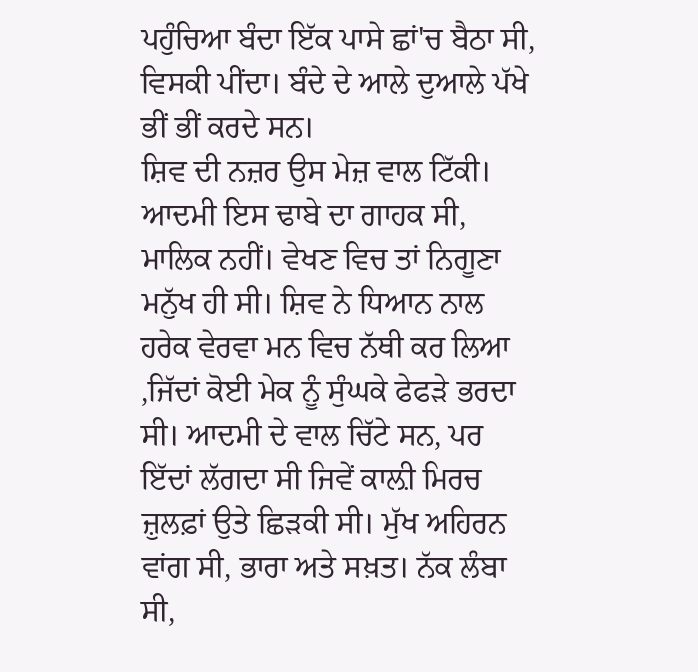ਪਹੁੰਚਿਆ ਬੰਦਾ ਇੱਕ ਪਾਸੇ ਛਾਂ'ਚ ਬੈਠਾ ਸੀ, ਵਿਸਕੀ ਪੀਂਦਾ। ਬੰਦੇ ਦੇ ਆਲੇ ਦੁਆਲੇ ਪੱਖੇ ਭੀਂ ਭੀਂ ਕਰਦੇ ਸਨ।
ਸ਼ਿਵ ਦੀ ਨਜ਼ਰ ਉਸ ਮੇਜ਼ ਵਾਲ ਟਿੱਕੀ। ਆਦਮੀ ਇਸ ਢਾਬੇ ਦਾ ਗਾਹਕ ਸੀ, ਮਾਲਿਕ ਨਹੀਂ। ਵੇਖਣ ਵਿਚ ਤਾਂ ਨਿਗੂਣਾ ਮਨੁੱਖ ਹੀ ਸੀ। ਸ਼ਿਵ ਨੇ ਧਿਆਨ ਨਾਲ ਹਰੇਕ ਵੇਰਵਾ ਮਨ ਵਿਚ ਨੱਥੀ ਕਰ ਲਿਆ ,ਜਿੱਦਾਂ ਕੋਈ ਮੇਕ ਨੂੰ ਸੁੰਘਕੇ ਫੇਫੜੇ ਭਰਦਾ ਸੀ। ਆਦਮੀ ਦੇ ਵਾਲ ਚਿੱਟੇ ਸਨ, ਪਰ ਇੱਦਾਂ ਲੱਗਦਾ ਸੀ ਜਿਵੇਂ ਕਾਲ਼ੀ ਮਿਰਚ ਜ਼ੁਲਫ਼ਾਂ ਉਤੇ ਛਿੜਕੀ ਸੀ। ਮੁੱਖ ਅਹਿਰਨ ਵਾਂਗ ਸੀ, ਭਾਰਾ ਅਤੇ ਸਖ਼ਤ। ਨੱਕ ਲੰਬਾ ਸੀ,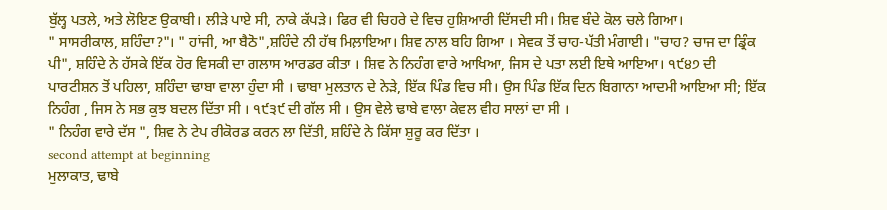ਬੁੱਲ੍ਹ ਪਤਲੇ, ਅਤੇ ਲੋਇਣ ਉਕਾਬੀ। ਲੀੜੇ ਪਾਏ ਸੀ, ਨਾਕੇ ਕੱਪੜੇ। ਫਿਰ ਵੀ ਚਿਹਰੇ ਦੇ ਵਿਚ ਹੁਸ਼ਿਆਰੀ ਦਿੱਸਦੀ ਸੀ। ਸ਼ਿਵ ਬੰਦੇ ਕੋਲ ਚਲੇ ਗਿਆ।
" ਸਾਸਰੀਕਾਲ, ਸ਼ਹਿੰਦਾ?"। " ਹਾਂਜੀ, ਆ ਬੈਠੋ",ਸ਼ਹਿੰਦੇ ਨੀ ਹੱਥ ਮਿਲ਼ਾਇਆ। ਸ਼ਿਵ ਨਾਲ ਬਹਿ ਗਿਆ । ਸੇਵਕ ਤੋਂ ਚਾਹ-ਪੱਤੀ ਮੰਗਾਈ। "ਚਾਹ? ਚਾਜ ਦਾ ਡ੍ਰਿੰਕ ਪੀ", ਸ਼ਹਿੰਦੇ ਨੇ ਹੱਸਕੇ ਇੱਕ ਹੋਰ ਵਿਸਕੀ ਦਾ ਗਲਾਸ ਆਰਡਰ ਕੀਤਾ । ਸ਼ਿਵ ਨੇ ਨਿਹੰਗ ਵਾਰੇ ਆਖਿਆ, ਜਿਸ ਦੇ ਪਤਾ ਲਈ ਇਥੇ ਆਇਆ। ੧੯੪੭ ਦੀ ਪਾਰਟੀਸ਼ਨ ਤੋਂ ਪਹਿਲਾ, ਸ਼ਹਿੰਦਾ ਢਾਬਾ ਵਾਲਾ ਹੁੰਦਾ ਸੀ । ਢਾਬਾ ਮੁਲਤਾਨ ਦੇ ਨੇੜੇ, ਇੱਕ ਪਿੰਡ ਵਿਚ ਸੀ। ਉਸ ਪਿੰਡ ਇੱਕ ਦਿਨ ਬਿਗਾਨਾ ਆਦਮੀ ਆਇਆ ਸੀ; ਇੱਕ ਨਿਹੰਗ , ਜਿਸ ਨੇ ਸਭ ਕੁਝ ਬਦਲ ਦਿੱਤਾ ਸੀ । ੧੯੩੯ ਦੀ ਗੱਲ ਸੀ । ਉਸ ਵੇਲੇ ਢਾਬੇ ਵਾਲਾ ਕੇਵਲ ਵੀਹ ਸਾਲਾਂ ਦਾ ਸੀ ।
" ਨਿਹੰਗ ਵਾਰੇ ਦੱਸ ", ਸ਼ਿਵ ਨੇ ਟੇਪ ਰੀਕੋਰਡ ਕਰਨ ਲਾ ਦਿੱਤੀ, ਸ਼ਹਿੰਦੇ ਨੇ ਕਿੱਸਾ ਸ਼ੁਰੂ ਕਰ ਦਿੱਤਾ ।
second attempt at beginning
ਮੁਲਾਕਾਤ, ਢਾਬੇ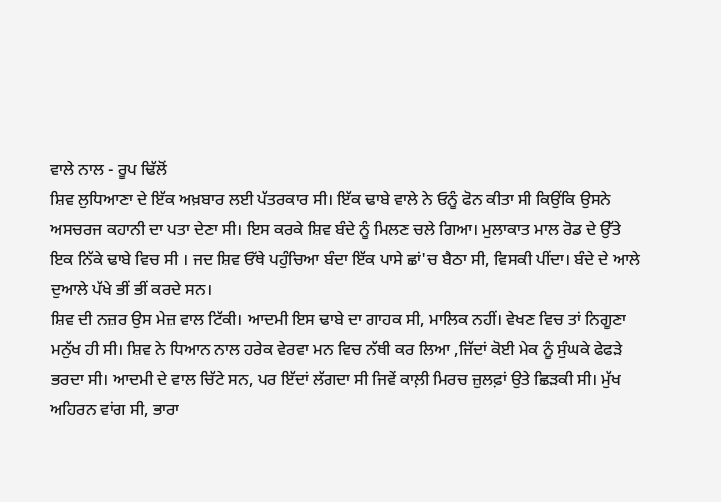ਵਾਲੇ ਨਾਲ - ਰੂਪ ਢਿੱਲੋਂ
ਸ਼ਿਵ ਲੁਧਿਆਣਾ ਦੇ ਇੱਕ ਅਖ਼ਬਾਰ ਲਈ ਪੱਤਰਕਾਰ ਸੀ। ਇੱਕ ਢਾਬੇ ਵਾਲੇ ਨੇ ਓਨੂੰ ਫੋਨ ਕੀਤਾ ਸੀ ਕਿਉਂਕਿ ਉਸਨੇ ਅਸਚਰਜ ਕਹਾਨੀ ਦਾ ਪਤਾ ਦੇਣਾ ਸੀ। ਇਸ ਕਰਕੇ ਸ਼ਿਵ ਬੰਦੇ ਨੂੰ ਮਿਲਣ ਚਲੇ ਗਿਆ। ਮੁਲਾਕਾਤ ਮਾਲ ਰੋਡ ਦੇ ਉੱਤੇ ਇਕ ਨਿੱਕੇ ਢਾਬੇ ਵਿਚ ਸੀ । ਜਦ ਸ਼ਿਵ ਓੱਥੇ ਪਹੁੰਚਿਆ ਬੰਦਾ ਇੱਕ ਪਾਸੇ ਛਾਂ'ਚ ਬੈਠਾ ਸੀ, ਵਿਸਕੀ ਪੀਂਦਾ। ਬੰਦੇ ਦੇ ਆਲੇ ਦੁਆਲੇ ਪੱਖੇ ਭੀਂ ਭੀਂ ਕਰਦੇ ਸਨ।
ਸ਼ਿਵ ਦੀ ਨਜ਼ਰ ਉਸ ਮੇਜ਼ ਵਾਲ ਟਿੱਕੀ। ਆਦਮੀ ਇਸ ਢਾਬੇ ਦਾ ਗਾਹਕ ਸੀ, ਮਾਲਿਕ ਨਹੀਂ। ਵੇਖਣ ਵਿਚ ਤਾਂ ਨਿਗੂਣਾ ਮਨੁੱਖ ਹੀ ਸੀ। ਸ਼ਿਵ ਨੇ ਧਿਆਨ ਨਾਲ ਹਰੇਕ ਵੇਰਵਾ ਮਨ ਵਿਚ ਨੱਥੀ ਕਰ ਲਿਆ ,ਜਿੱਦਾਂ ਕੋਈ ਮੇਕ ਨੂੰ ਸੁੰਘਕੇ ਫੇਫੜੇ ਭਰਦਾ ਸੀ। ਆਦਮੀ ਦੇ ਵਾਲ ਚਿੱਟੇ ਸਨ, ਪਰ ਇੱਦਾਂ ਲੱਗਦਾ ਸੀ ਜਿਵੇਂ ਕਾਲ਼ੀ ਮਿਰਚ ਜ਼ੁਲਫ਼ਾਂ ਉਤੇ ਛਿੜਕੀ ਸੀ। ਮੁੱਖ ਅਹਿਰਨ ਵਾਂਗ ਸੀ, ਭਾਰਾ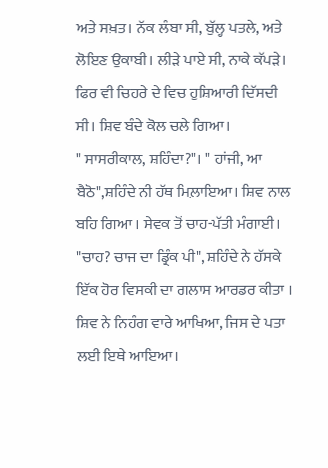ਅਤੇ ਸਖ਼ਤ। ਨੱਕ ਲੰਬਾ ਸੀ, ਬੁੱਲ੍ਹ ਪਤਲੇ, ਅਤੇ ਲੋਇਣ ਉਕਾਬੀ। ਲੀੜੇ ਪਾਏ ਸੀ, ਨਾਕੇ ਕੱਪੜੇ। ਫਿਰ ਵੀ ਚਿਹਰੇ ਦੇ ਵਿਚ ਹੁਸ਼ਿਆਰੀ ਦਿੱਸਦੀ ਸੀ। ਸ਼ਿਵ ਬੰਦੇ ਕੋਲ ਚਲੇ ਗਿਆ।
" ਸਾਸਰੀਕਾਲ, ਸ਼ਹਿੰਦਾ?"। " ਹਾਂਜੀ, ਆ ਬੈਠੋ",ਸ਼ਹਿੰਦੇ ਨੀ ਹੱਥ ਮਿਲ਼ਾਇਆ। ਸ਼ਿਵ ਨਾਲ ਬਹਿ ਗਿਆ । ਸੇਵਕ ਤੋਂ ਚਾਹ-ਪੱਤੀ ਮੰਗਾਈ। "ਚਾਹ? ਚਾਜ ਦਾ ਡ੍ਰਿੰਕ ਪੀ", ਸ਼ਹਿੰਦੇ ਨੇ ਹੱਸਕੇ ਇੱਕ ਹੋਰ ਵਿਸਕੀ ਦਾ ਗਲਾਸ ਆਰਡਰ ਕੀਤਾ । ਸ਼ਿਵ ਨੇ ਨਿਹੰਗ ਵਾਰੇ ਆਖਿਆ, ਜਿਸ ਦੇ ਪਤਾ ਲਈ ਇਥੇ ਆਇਆ।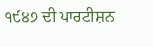੧੯੪੭ ਦੀ ਪਾਰਟੀਸ਼ਨ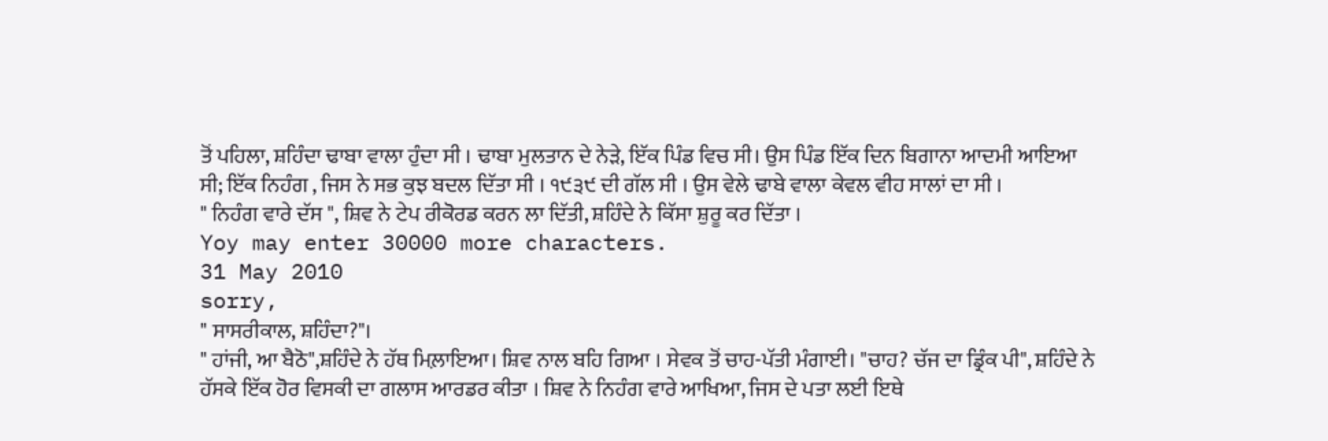ਤੋਂ ਪਹਿਲਾ, ਸ਼ਹਿੰਦਾ ਢਾਬਾ ਵਾਲਾ ਹੁੰਦਾ ਸੀ । ਢਾਬਾ ਮੁਲਤਾਨ ਦੇ ਨੇੜੇ, ਇੱਕ ਪਿੰਡ ਵਿਚ ਸੀ। ਉਸ ਪਿੰਡ ਇੱਕ ਦਿਨ ਬਿਗਾਨਾ ਆਦਮੀ ਆਇਆ ਸੀ; ਇੱਕ ਨਿਹੰਗ , ਜਿਸ ਨੇ ਸਭ ਕੁਝ ਬਦਲ ਦਿੱਤਾ ਸੀ । ੧੯੩੯ ਦੀ ਗੱਲ ਸੀ । ਉਸ ਵੇਲੇ ਢਾਬੇ ਵਾਲਾ ਕੇਵਲ ਵੀਹ ਸਾਲਾਂ ਦਾ ਸੀ ।
" ਨਿਹੰਗ ਵਾਰੇ ਦੱਸ ", ਸ਼ਿਵ ਨੇ ਟੇਪ ਰੀਕੋਰਡ ਕਰਨ ਲਾ ਦਿੱਤੀ, ਸ਼ਹਿੰਦੇ ਨੇ ਕਿੱਸਾ ਸ਼ੁਰੂ ਕਰ ਦਿੱਤਾ ।
Yoy may enter 30000 more characters.
31 May 2010
sorry,
" ਸਾਸਰੀਕਾਲ, ਸ਼ਹਿੰਦਾ?"।
" ਹਾਂਜੀ, ਆ ਬੈਠੋ",ਸ਼ਹਿੰਦੇ ਨੇ ਹੱਥ ਮਿਲ਼ਾਇਆ। ਸ਼ਿਵ ਨਾਲ ਬਹਿ ਗਿਆ । ਸੇਵਕ ਤੋਂ ਚਾਹ-ਪੱਤੀ ਮੰਗਾਈ। "ਚਾਹ? ਚੱਜ ਦਾ ਡ੍ਰਿੰਕ ਪੀ", ਸ਼ਹਿੰਦੇ ਨੇ ਹੱਸਕੇ ਇੱਕ ਹੋਰ ਵਿਸਕੀ ਦਾ ਗਲਾਸ ਆਰਡਰ ਕੀਤਾ । ਸ਼ਿਵ ਨੇ ਨਿਹੰਗ ਵਾਰੇ ਆਖਿਆ, ਜਿਸ ਦੇ ਪਤਾ ਲਈ ਇਥੇ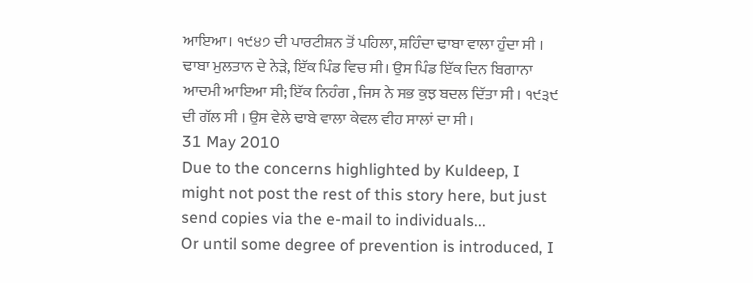ਆਇਆ। ੧੯੪੭ ਦੀ ਪਾਰਟੀਸ਼ਨ ਤੋਂ ਪਹਿਲਾ, ਸ਼ਹਿੰਦਾ ਢਾਬਾ ਵਾਲਾ ਹੁੰਦਾ ਸੀ । ਢਾਬਾ ਮੁਲਤਾਨ ਦੇ ਨੇੜੇ, ਇੱਕ ਪਿੰਡ ਵਿਚ ਸੀ। ਉਸ ਪਿੰਡ ਇੱਕ ਦਿਨ ਬਿਗਾਨਾ ਆਦਮੀ ਆਇਆ ਸੀ; ਇੱਕ ਨਿਹੰਗ , ਜਿਸ ਨੇ ਸਭ ਕੁਝ ਬਦਲ ਦਿੱਤਾ ਸੀ । ੧੯੩੯ ਦੀ ਗੱਲ ਸੀ । ਉਸ ਵੇਲੇ ਢਾਬੇ ਵਾਲਾ ਕੇਵਲ ਵੀਹ ਸਾਲਾਂ ਦਾ ਸੀ ।
31 May 2010
Due to the concerns highlighted by Kuldeep, I might not post the rest of this story here, but just send copies via the e-mail to individuals...
Or until some degree of prevention is introduced, I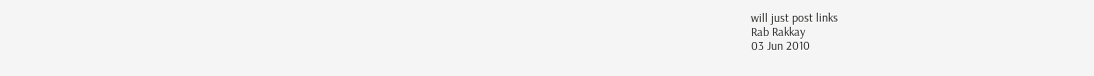will just post links
Rab Rakkay
03 Jun 2010